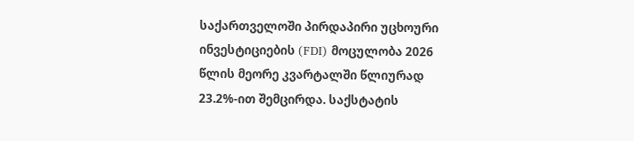საქართველოში პირდაპირი უცხოური ინვესტიციების (FDI) მოცულობა 2026 წლის მეორე კვარტალში წლიურად 23.2%-ით შემცირდა. საქსტატის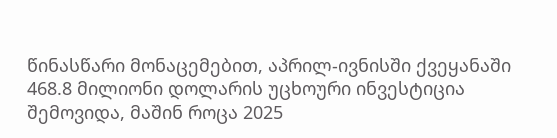წინასწარი მონაცემებით, აპრილ-ივნისში ქვეყანაში 468.8 მილიონი დოლარის უცხოური ინვესტიცია შემოვიდა, მაშინ როცა 2025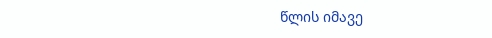წლის იმავე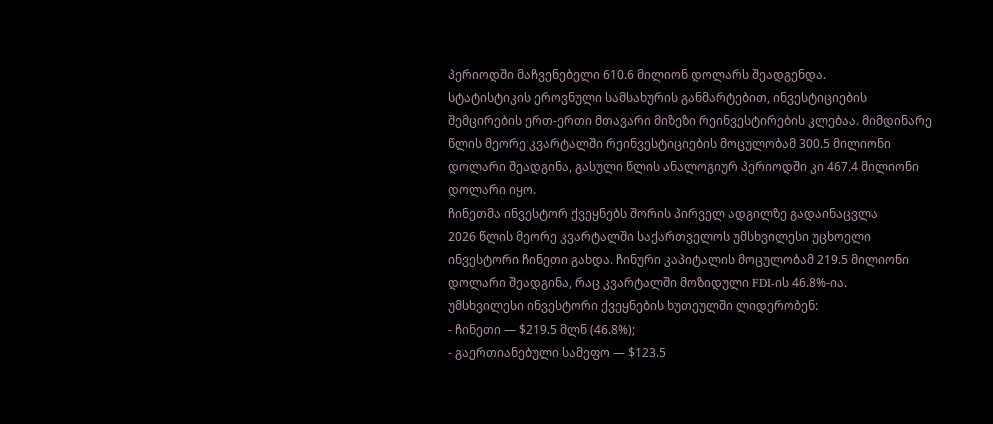პერიოდში მაჩვენებელი 610.6 მილიონ დოლარს შეადგენდა.
სტატისტიკის ეროვნული სამსახურის განმარტებით, ინვესტიციების შემცირების ერთ-ერთი მთავარი მიზეზი რეინვესტირების კლებაა. მიმდინარე წლის მეორე კვარტალში რეინვესტიციების მოცულობამ 300.5 მილიონი დოლარი შეადგინა, გასული წლის ანალოგიურ პერიოდში კი 467.4 მილიონი დოლარი იყო.
ჩინეთმა ინვესტორ ქვეყნებს შორის პირველ ადგილზე გადაინაცვლა
2026 წლის მეორე კვარტალში საქართველოს უმსხვილესი უცხოელი ინვესტორი ჩინეთი გახდა. ჩინური კაპიტალის მოცულობამ 219.5 მილიონი დოლარი შეადგინა, რაც კვარტალში მოზიდული FDI-ის 46.8%-ია.
უმსხვილესი ინვესტორი ქვეყნების ხუთეულში ლიდერობენ:
- ჩინეთი — $219.5 მლნ (46.8%);
- გაერთიანებული სამეფო — $123.5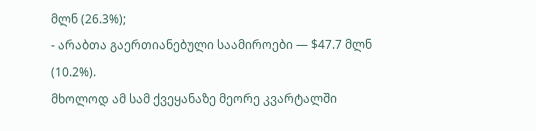მლნ (26.3%);
- არაბთა გაერთიანებული საამიროები — $47.7 მლნ (10.2%).
მხოლოდ ამ სამ ქვეყანაზე მეორე კვარტალში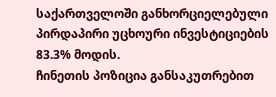საქართველოში განხორციელებული პირდაპირი უცხოური ინვესტიციების 83.3% მოდის.
ჩინეთის პოზიცია განსაკუთრებით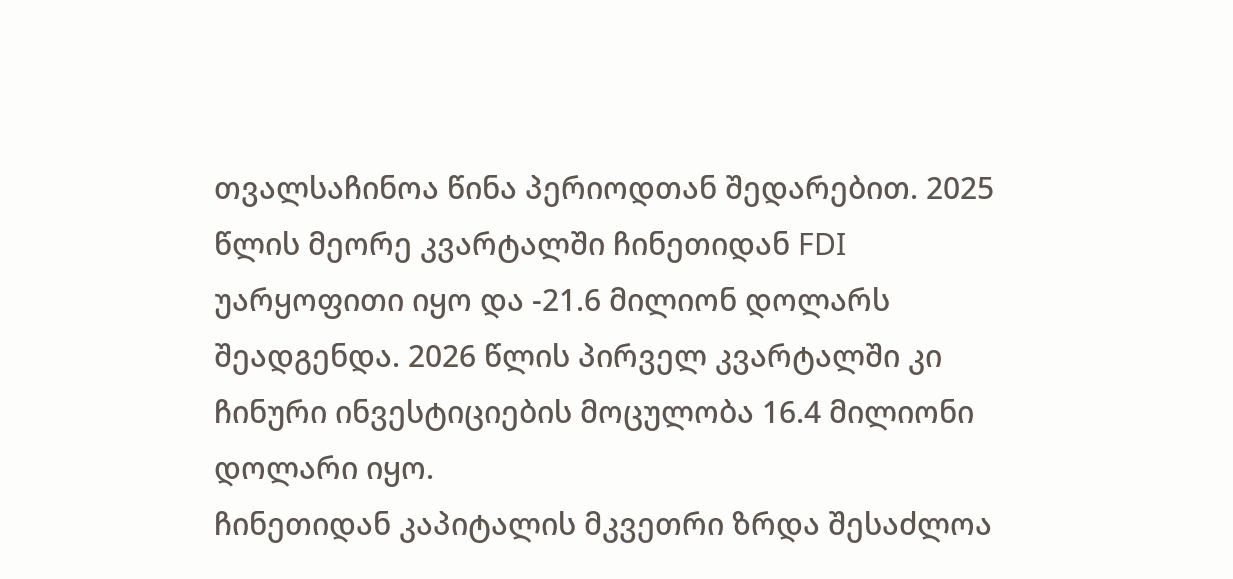თვალსაჩინოა წინა პერიოდთან შედარებით. 2025 წლის მეორე კვარტალში ჩინეთიდან FDI უარყოფითი იყო და -21.6 მილიონ დოლარს შეადგენდა. 2026 წლის პირველ კვარტალში კი ჩინური ინვესტიციების მოცულობა 16.4 მილიონი დოლარი იყო.
ჩინეთიდან კაპიტალის მკვეთრი ზრდა შესაძლოა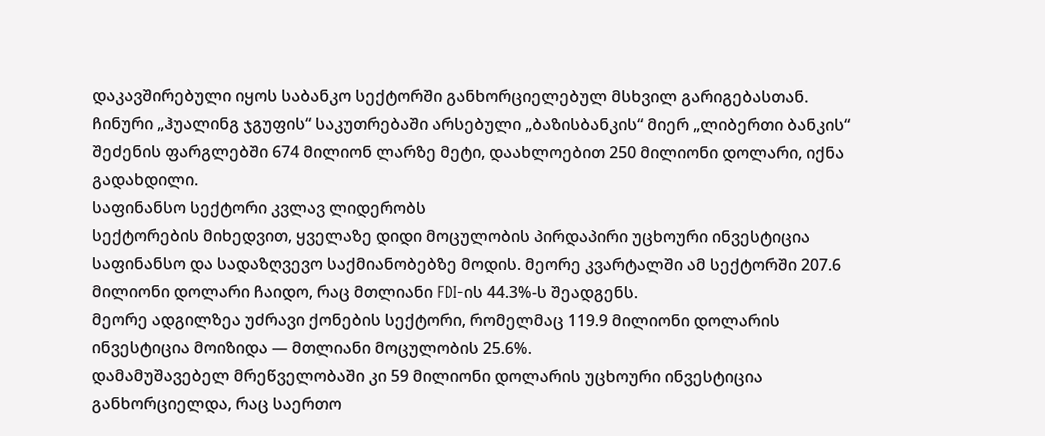დაკავშირებული იყოს საბანკო სექტორში განხორციელებულ მსხვილ გარიგებასთან. ჩინური „ჰუალინგ ჯგუფის“ საკუთრებაში არსებული „ბაზისბანკის“ მიერ „ლიბერთი ბანკის“ შეძენის ფარგლებში 674 მილიონ ლარზე მეტი, დაახლოებით 250 მილიონი დოლარი, იქნა გადახდილი.
საფინანსო სექტორი კვლავ ლიდერობს
სექტორების მიხედვით, ყველაზე დიდი მოცულობის პირდაპირი უცხოური ინვესტიცია საფინანსო და სადაზღვევო საქმიანობებზე მოდის. მეორე კვარტალში ამ სექტორში 207.6 მილიონი დოლარი ჩაიდო, რაც მთლიანი FDI-ის 44.3%-ს შეადგენს.
მეორე ადგილზეა უძრავი ქონების სექტორი, რომელმაც 119.9 მილიონი დოლარის ინვესტიცია მოიზიდა — მთლიანი მოცულობის 25.6%.
დამამუშავებელ მრეწველობაში კი 59 მილიონი დოლარის უცხოური ინვესტიცია განხორციელდა, რაც საერთო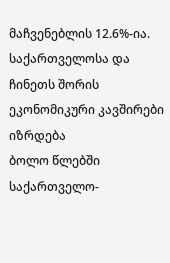მაჩვენებლის 12.6%-ია.
საქართველოსა და ჩინეთს შორის ეკონომიკური კავშირები იზრდება
ბოლო წლებში საქართველო-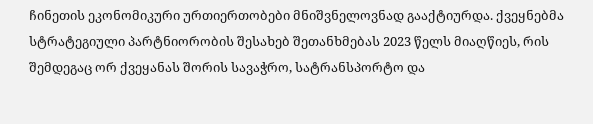ჩინეთის ეკონომიკური ურთიერთობები მნიშვნელოვნად გააქტიურდა. ქვეყნებმა სტრატეგიული პარტნიორობის შესახებ შეთანხმებას 2023 წელს მიაღწიეს, რის შემდეგაც ორ ქვეყანას შორის სავაჭრო, სატრანსპორტო და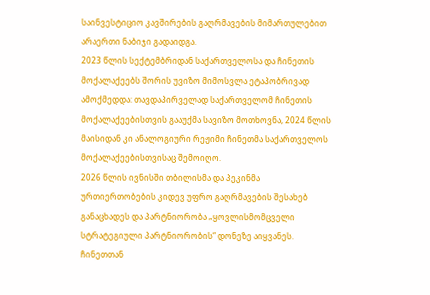საინვესტიციო კავშირების გაღრმავების მიმართულებით არაერთი ნაბიჯი გადაიდგა.
2023 წლის სექტემბრიდან საქართველოსა და ჩინეთის მოქალაქეებს შორის უვიზო მიმოსვლა ეტაპობრივად ამოქმედდა: თავდაპირველად საქართველომ ჩინეთის მოქალაქეებისთვის გააუქმა სავიზო მოთხოვნა, 2024 წლის მაისიდან კი ანალოგიური რეჟიმი ჩინეთმა საქართველოს მოქალაქეებისთვისაც შემოიღო.
2026 წლის ივნისში თბილისმა და პეკინმა ურთიერთობების კიდევ უფრო გაღრმავების შესახებ განაცხადეს და პარტნიორობა „ყოვლისმომცველი სტრატეგიული პარტნიორობის“ დონეზე აიყვანეს.
ჩინეთთან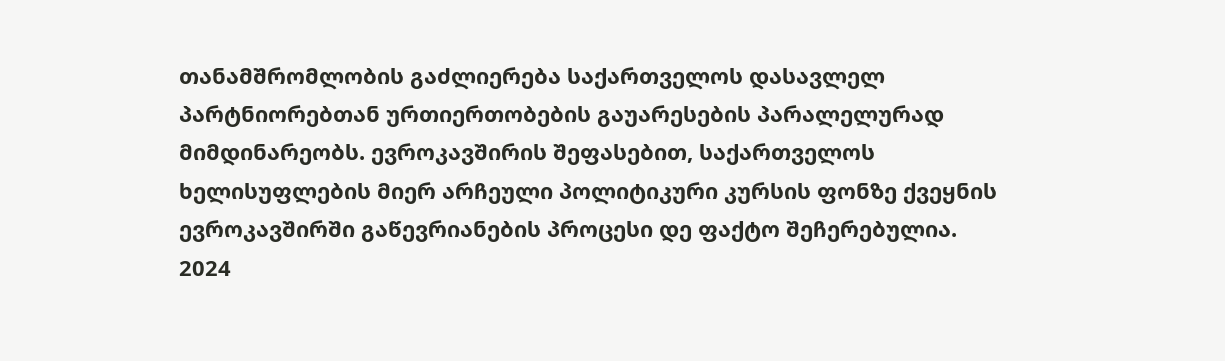თანამშრომლობის გაძლიერება საქართველოს დასავლელ პარტნიორებთან ურთიერთობების გაუარესების პარალელურად მიმდინარეობს. ევროკავშირის შეფასებით, საქართველოს ხელისუფლების მიერ არჩეული პოლიტიკური კურსის ფონზე ქვეყნის ევროკავშირში გაწევრიანების პროცესი დე ფაქტო შეჩერებულია.
2024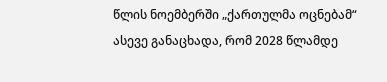წლის ნოემბერში „ქართულმა ოცნებამ“ ასევე განაცხადა, რომ 2028 წლამდე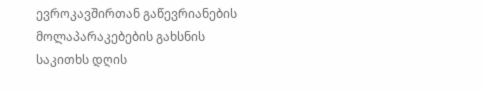ევროკავშირთან გაწევრიანების მოლაპარაკებების გახსნის საკითხს დღის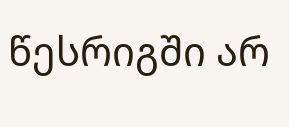წესრიგში არ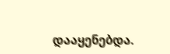დააყენებდა.